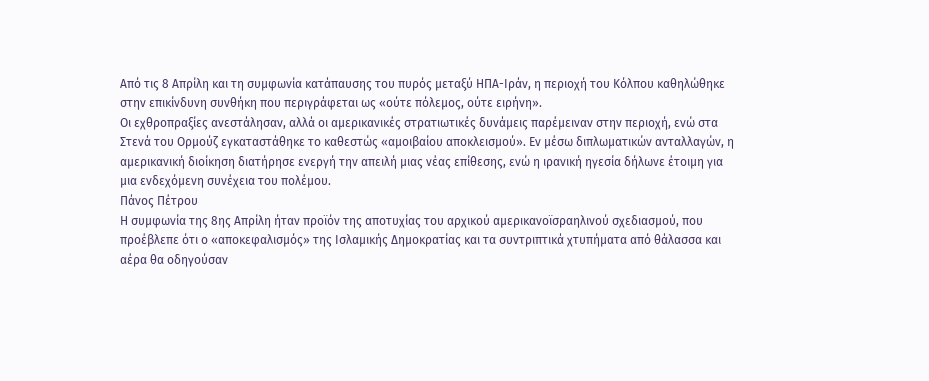Από τις 8 Απρίλη και τη συμφωνία κατάπαυσης του πυρός μεταξύ ΗΠΑ-Ιράν, η περιοχή του Κόλπου καθηλώθηκε στην επικίνδυνη συνθήκη που περιγράφεται ως «ούτε πόλεμος, ούτε ειρήνη».
Οι εχθροπραξίες ανεστάλησαν, αλλά οι αμερικανικές στρατιωτικές δυνάμεις παρέμειναν στην περιοχή, ενώ στα Στενά του Ορμούζ εγκαταστάθηκε το καθεστώς «αμοιβαίου αποκλεισμού». Εν μέσω διπλωματικών ανταλλαγών, η αμερικανική διοίκηση διατήρησε ενεργή την απειλή μιας νέας επίθεσης, ενώ η ιρανική ηγεσία δήλωνε έτοιμη για μια ενδεχόμενη συνέχεια του πολέμου.
Πάνος Πέτρου
Η συμφωνία της 8ης Απρίλη ήταν προϊόν της αποτυχίας του αρχικού αμερικανοϊσραηλινού σχεδιασμού, που προέβλεπε ότι ο «αποκεφαλισμός» της Ισλαμικής Δημοκρατίας και τα συντριπτικά χτυπήματα από θάλασσα και αέρα θα οδηγούσαν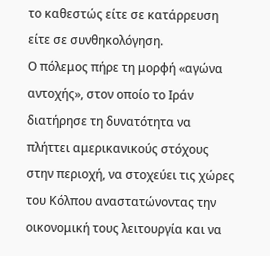το καθεστώς είτε σε κατάρρευση είτε σε συνθηκολόγηση.
Ο πόλεμος πήρε τη μορφή «αγώνα αντοχής», στον οποίο το Ιράν διατήρησε τη δυνατότητα να πλήττει αμερικανικούς στόχους στην περιοχή, να στοχεύει τις χώρες του Κόλπου αναστατώνοντας την οικονομική τους λειτουργία και να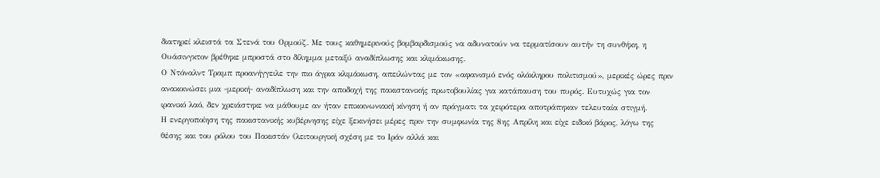διατηρεί κλειστά τα Στενά του Ορμούζ. Με τους καθημερινούς βομβαρδισμούς να αδυνατούν να τερματίσουν αυτήν τη συνθήκη, η Ουάσινγκτον βρέθηκε μπροστά στο δίλημμα μεταξύ αναδίπλωσης και κλιμάκωσης.
Ο Ντόναλντ Τραμπ προανήγγειλε την πιο άγρια κλιμάκωση, απειλώντας με τον «αφανισμό ενός ολόκληρου πολιτισμού», μερικές ώρες πριν ανακοινώσει μια -μερική- αναδίπλωση και την αποδοχή της πακιστανικής πρωτοβουλίας για κατάπαυση του πυρός. Ευτυχώς για τον ιρανικό λαό, δεν χρειάστηκε να μάθουμε αν ήταν επικοινωνιακή κίνηση ή αν πράγματι τα χειρότερα αποτράπηκαν τελευταία στιγμή.
Η ενεργοποίηση της πακιστανικής κυβέρνησης είχε ξεκινήσει μέρες πριν την συμφωνία της 8ης Απρίλη και είχε ειδικό βάρος, λόγω της θέσης και του ρόλου του Πακιστάν (λειτουργική σχέση με το Ιράν αλλά και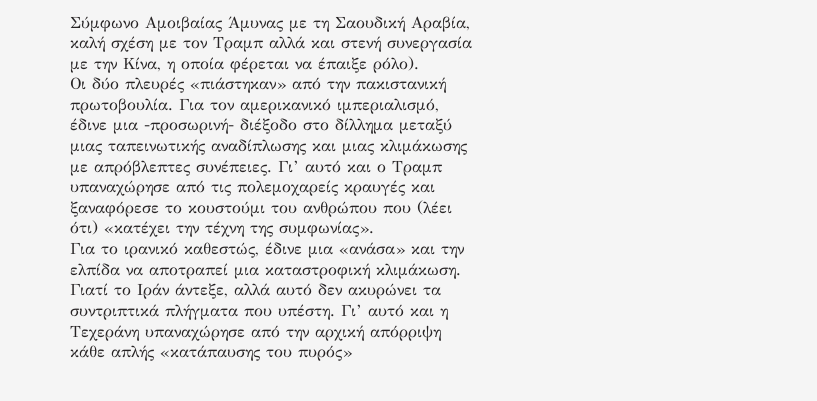Σύμφωνο Αμοιβαίας Άμυνας με τη Σαουδική Αραβία, καλή σχέση με τον Τραμπ αλλά και στενή συνεργασία με την Κίνα, η οποία φέρεται να έπαιξε ρόλο).
Οι δύο πλευρές «πιάστηκαν» από την πακιστανική πρωτοβουλία. Για τον αμερικανικό ιμπεριαλισμό, έδινε μια -προσωρινή- διέξοδο στο δίλλημα μεταξύ μιας ταπεινωτικής αναδίπλωσης και μιας κλιμάκωσης με απρόβλεπτες συνέπειες. Γι’ αυτό και ο Τραμπ υπαναχώρησε από τις πολεμοχαρείς κραυγές και ξαναφόρεσε το κουστούμι του ανθρώπου που (λέει ότι) «κατέχει την τέχνη της συμφωνίας».
Για το ιρανικό καθεστώς, έδινε μια «ανάσα» και την ελπίδα να αποτραπεί μια καταστροφική κλιμάκωση. Γιατί το Ιράν άντεξε, αλλά αυτό δεν ακυρώνει τα συντριπτικά πλήγματα που υπέστη. Γι’ αυτό και η Τεχεράνη υπαναχώρησε από την αρχική απόρριψη κάθε απλής «κατάπαυσης του πυρός»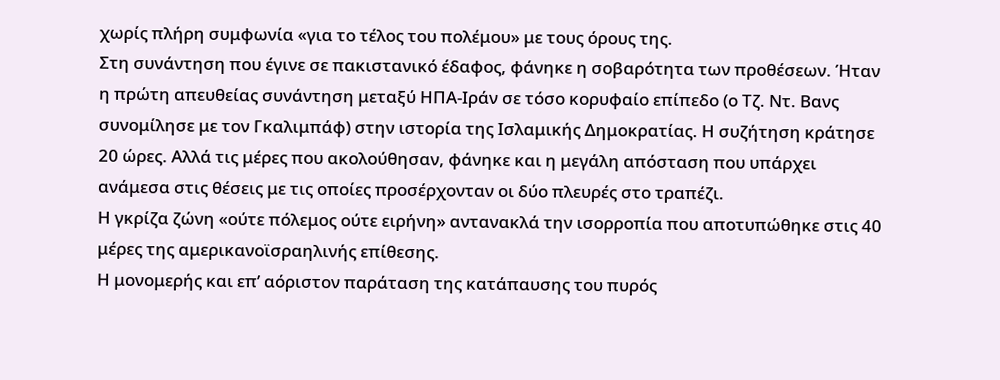χωρίς πλήρη συμφωνία «για το τέλος του πολέμου» με τους όρους της.
Στη συνάντηση που έγινε σε πακιστανικό έδαφος, φάνηκε η σοβαρότητα των προθέσεων. Ήταν η πρώτη απευθείας συνάντηση μεταξύ ΗΠΑ-Ιράν σε τόσο κορυφαίο επίπεδο (ο Τζ. Ντ. Βανς συνομίλησε με τον Γκαλιμπάφ) στην ιστορία της Ισλαμικής Δημοκρατίας. Η συζήτηση κράτησε 20 ώρες. Αλλά τις μέρες που ακολούθησαν, φάνηκε και η μεγάλη απόσταση που υπάρχει ανάμεσα στις θέσεις με τις οποίες προσέρχονταν οι δύο πλευρές στο τραπέζι.
Η γκρίζα ζώνη «ούτε πόλεμος ούτε ειρήνη» αντανακλά την ισορροπία που αποτυπώθηκε στις 40 μέρες της αμερικανοϊσραηλινής επίθεσης.
Η μονομερής και επ’ αόριστον παράταση της κατάπαυσης του πυρός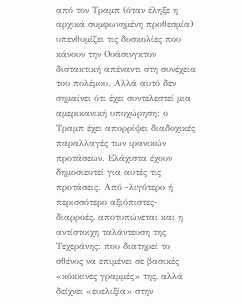από τον Τραμπ (όταν έληξε η αρχικά συμφωνημένη προθεσμία) υπενθυμίζει τις δυσκολίες που κάνουν την Ουάσινγκτον διστακτική απέναντι στη συνέχεια του πολέμου. Αλλά αυτό δεν σημαίνει ότι έχει συντελεστεί μια αμερικανική υποχώρηση: ο Τραμπ έχει απορρίψει διαδοχικές παραλλαγές των ιρανικών προτάσεων. Ελάχιστα έχουν δημοσιευτεί για αυτές τις προτάσεις. Από -λιγότερο ή περισσότερο αξιόπιστες- διαρροές, αποτυπώνεται και η αντίστοιχη ταλάντευση της Τεχεράνης: που διατηρεί το σθένος να επιμένει σε βασικές «κόκκινες γραμμές» της, αλλά δείχνει «ευελιξία» στην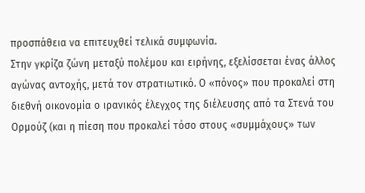προσπάθεια να επιτευχθεί τελικά συμφωνία.
Στην γκρίζα ζώνη μεταξύ πολέμου και ειρήνης, εξελίσσεται ένας άλλος αγώνας αντοχής, μετά τον στρατιωτικό. Ο «πόνος» που προκαλεί στη διεθνή οικονομία ο ιρανικός έλεγχος της διέλευσης από τα Στενά του Ορμούζ (και η πίεση που προκαλεί τόσο στους «συμμάχους» των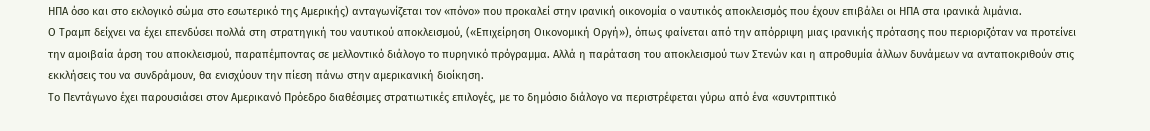ΗΠΑ όσο και στο εκλογικό σώμα στο εσωτερικό της Αμερικής) ανταγωνίζεται τον «πόνο» που προκαλεί στην ιρανική οικονομία ο ναυτικός αποκλεισμός που έχουν επιβάλει οι ΗΠΑ στα ιρανικά λιμάνια.
Ο Τραμπ δείχνει να έχει επενδύσει πολλά στη στρατηγική του ναυτικού αποκλεισμού, («Επιχείρηση Οικονομική Οργή»), όπως φαίνεται από την απόρριψη μιας ιρανικής πρότασης που περιοριζόταν να προτείνει την αμοιβαία άρση του αποκλεισμού, παραπέμποντας σε μελλοντικό διάλογο το πυρηνικό πρόγραμμα. Αλλά η παράταση του αποκλεισμού των Στενών και η απροθυμία άλλων δυνάμεων να ανταποκριθούν στις εκκλήσεις του να συνδράμουν, θα ενισχύουν την πίεση πάνω στην αμερικανική διοίκηση.
Το Πεντάγωνο έχει παρουσιάσει στον Αμερικανό Πρόεδρο διαθέσιμες στρατιωτικές επιλογές, με το δημόσιο διάλογο να περιστρέφεται γύρω από ένα «συντριπτικό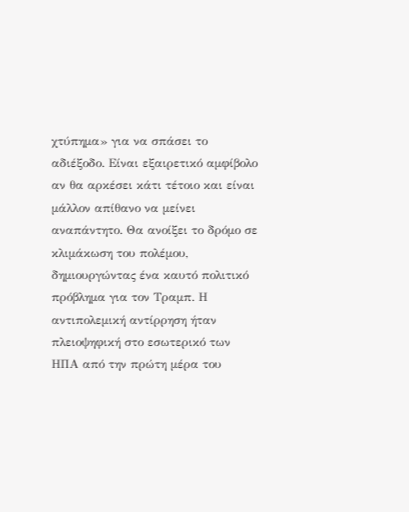χτύπημα» για να σπάσει το αδιέξοδο. Είναι εξαιρετικό αμφίβολο αν θα αρκέσει κάτι τέτοιο και είναι μάλλον απίθανο να μείνει αναπάντητο. Θα ανοίξει το δρόμο σε κλιμάκωση του πολέμου, δημιουργώντας ένα καυτό πολιτικό πρόβλημα για τον Τραμπ. Η αντιπολεμική αντίρρηση ήταν πλειοψηφική στο εσωτερικό των ΗΠΑ από την πρώτη μέρα του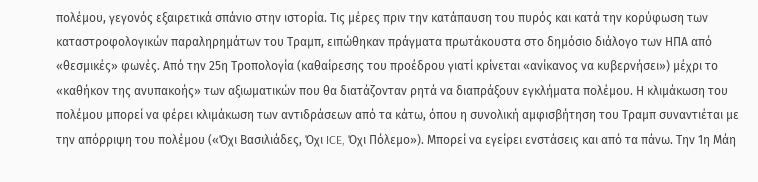πολέμου, γεγονός εξαιρετικά σπάνιο στην ιστορία. Τις μέρες πριν την κατάπαυση του πυρός και κατά την κορύφωση των καταστροφολογικών παραληρημάτων του Τραμπ, ειπώθηκαν πράγματα πρωτάκουστα στο δημόσιο διάλογο των ΗΠΑ από «θεσμικές» φωνές. Από την 25η Τροπολογία (καθαίρεσης του προέδρου γιατί κρίνεται «ανίκανος να κυβερνήσει») μέχρι το «καθήκον της ανυπακοής» των αξιωματικών που θα διατάζονταν ρητά να διαπράξουν εγκλήματα πολέμου. Η κλιμάκωση του πολέμου μπορεί να φέρει κλιμάκωση των αντιδράσεων από τα κάτω, όπου η συνολική αμφισβήτηση του Τραμπ συναντιέται με την απόρριψη του πολέμου («Όχι Βασιλιάδες, Όχι ICE, Όχι Πόλεμο»). Μπορεί να εγείρει ενστάσεις και από τα πάνω. Την 1η Μάη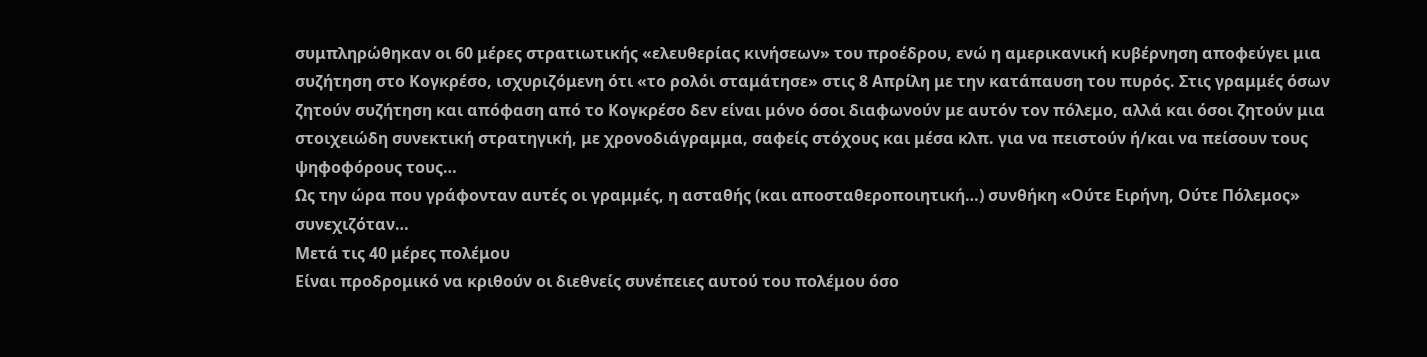συμπληρώθηκαν οι 60 μέρες στρατιωτικής «ελευθερίας κινήσεων» του προέδρου, ενώ η αμερικανική κυβέρνηση αποφεύγει μια συζήτηση στο Κογκρέσο, ισχυριζόμενη ότι «το ρολόι σταμάτησε» στις 8 Απρίλη με την κατάπαυση του πυρός. Στις γραμμές όσων ζητούν συζήτηση και απόφαση από το Κογκρέσο δεν είναι μόνο όσοι διαφωνούν με αυτόν τον πόλεμο, αλλά και όσοι ζητούν μια στοιχειώδη συνεκτική στρατηγική, με χρονοδιάγραμμα, σαφείς στόχους και μέσα κλπ. για να πειστούν ή/και να πείσουν τους ψηφοφόρους τους…
Ως την ώρα που γράφονταν αυτές οι γραμμές, η ασταθής (και αποσταθεροποιητική…) συνθήκη «Ούτε Ειρήνη, Ούτε Πόλεμος» συνεχιζόταν…
Μετά τις 40 μέρες πολέμου
Είναι προδρομικό να κριθούν οι διεθνείς συνέπειες αυτού του πολέμου όσο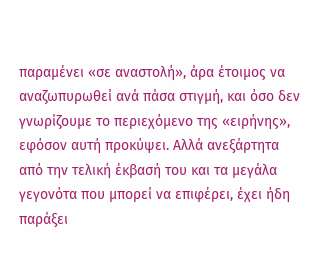παραμένει «σε αναστολή», άρα έτοιμος να αναζωπυρωθεί ανά πάσα στιγμή, και όσο δεν γνωρίζουμε το περιεχόμενο της «ειρήνης», εφόσον αυτή προκύψει. Αλλά ανεξάρτητα από την τελική έκβασή του και τα μεγάλα γεγονότα που μπορεί να επιφέρει, έχει ήδη παράξει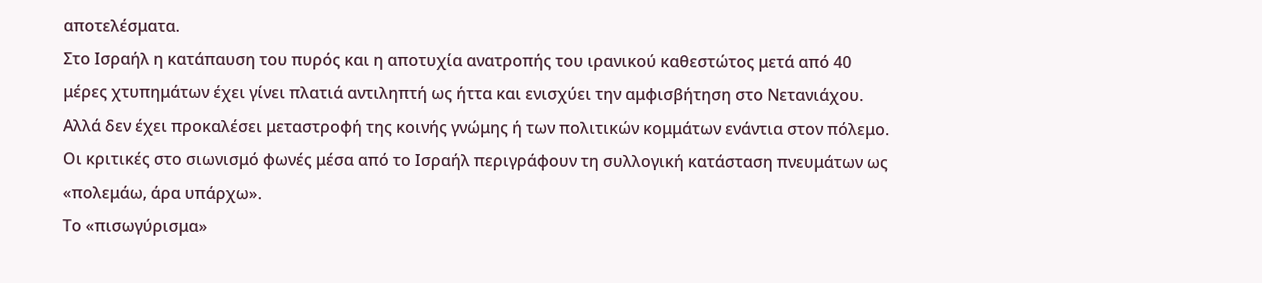αποτελέσματα.
Στο Ισραήλ η κατάπαυση του πυρός και η αποτυχία ανατροπής του ιρανικού καθεστώτος μετά από 40 μέρες χτυπημάτων έχει γίνει πλατιά αντιληπτή ως ήττα και ενισχύει την αμφισβήτηση στο Νετανιάχου. Αλλά δεν έχει προκαλέσει μεταστροφή της κοινής γνώμης ή των πολιτικών κομμάτων ενάντια στον πόλεμο. Οι κριτικές στο σιωνισμό φωνές μέσα από το Ισραήλ περιγράφουν τη συλλογική κατάσταση πνευμάτων ως «πολεμάω, άρα υπάρχω».
Το «πισωγύρισμα»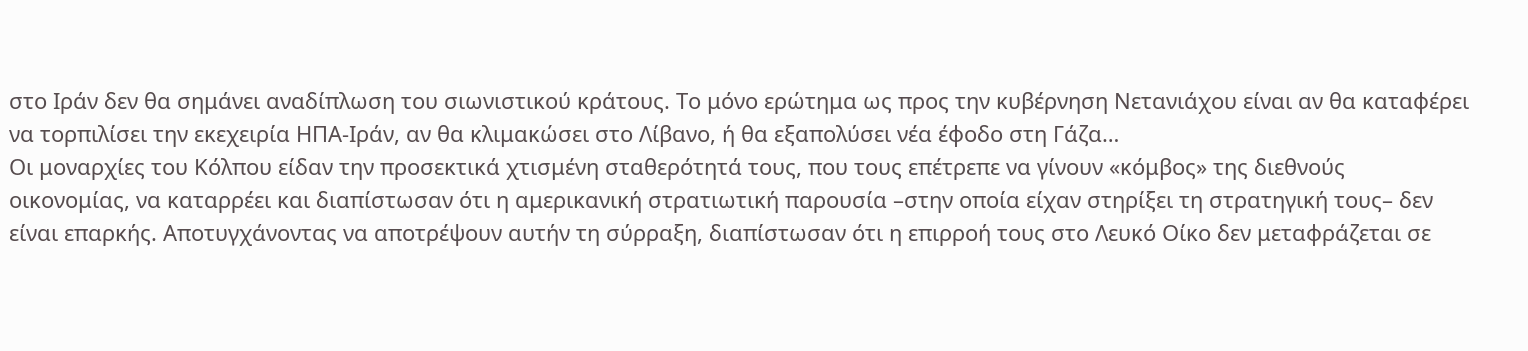στο Ιράν δεν θα σημάνει αναδίπλωση του σιωνιστικού κράτους. Το μόνο ερώτημα ως προς την κυβέρνηση Νετανιάχου είναι αν θα καταφέρει να τορπιλίσει την εκεχειρία ΗΠΑ-Ιράν, αν θα κλιμακώσει στο Λίβανο, ή θα εξαπολύσει νέα έφοδο στη Γάζα…
Οι μοναρχίες του Κόλπου είδαν την προσεκτικά χτισμένη σταθερότητά τους, που τους επέτρεπε να γίνουν «κόμβος» της διεθνούς οικονομίας, να καταρρέει και διαπίστωσαν ότι η αμερικανική στρατιωτική παρουσία –στην οποία είχαν στηρίξει τη στρατηγική τους– δεν είναι επαρκής. Αποτυγχάνοντας να αποτρέψουν αυτήν τη σύρραξη, διαπίστωσαν ότι η επιρροή τους στο Λευκό Οίκο δεν μεταφράζεται σε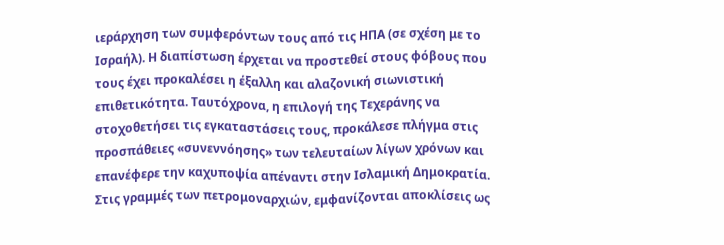ιεράρχηση των συμφερόντων τους από τις ΗΠΑ (σε σχέση με το Ισραήλ). Η διαπίστωση έρχεται να προστεθεί στους φόβους που τους έχει προκαλέσει η έξαλλη και αλαζονική σιωνιστική επιθετικότητα. Ταυτόχρονα, η επιλογή της Τεχεράνης να στοχοθετήσει τις εγκαταστάσεις τους, προκάλεσε πλήγμα στις προσπάθειες «συνεννόησης» των τελευταίων λίγων χρόνων και επανέφερε την καχυποψία απέναντι στην Ισλαμική Δημοκρατία.
Στις γραμμές των πετρομοναρχιών, εμφανίζονται αποκλίσεις ως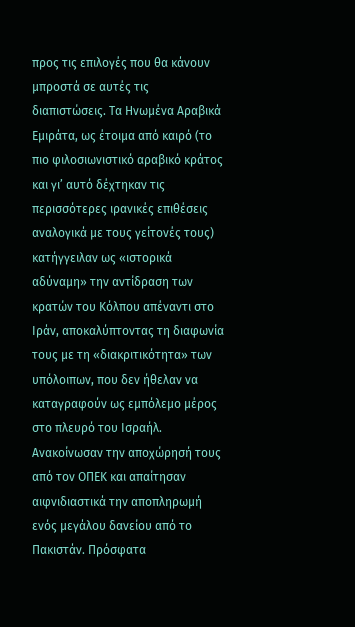προς τις επιλογές που θα κάνουν μπροστά σε αυτές τις διαπιστώσεις. Τα Ηνωμένα Αραβικά Εμιράτα, ως έτοιμα από καιρό (το πιο φιλοσιωνιστικό αραβικό κράτος και γι’ αυτό δέχτηκαν τις περισσότερες ιρανικές επιθέσεις αναλογικά με τους γείτονές τους) κατήγγειλαν ως «ιστορικά αδύναμη» την αντίδραση των κρατών του Κόλπου απέναντι στο Ιράν, αποκαλύπτοντας τη διαφωνία τους με τη «διακριτικότητα» των υπόλοιπων, που δεν ήθελαν να καταγραφούν ως εμπόλεμο μέρος στο πλευρό του Ισραήλ. Ανακοίνωσαν την αποχώρησή τους από τον ΟΠΕΚ και απαίτησαν αιφνιδιαστικά την αποπληρωμή ενός μεγάλου δανείου από το Πακιστάν. Πρόσφατα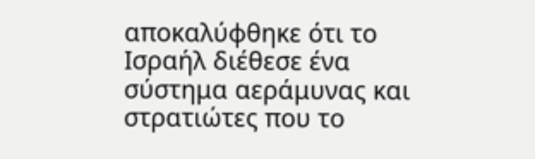αποκαλύφθηκε ότι το Ισραήλ διέθεσε ένα σύστημα αεράμυνας και στρατιώτες που το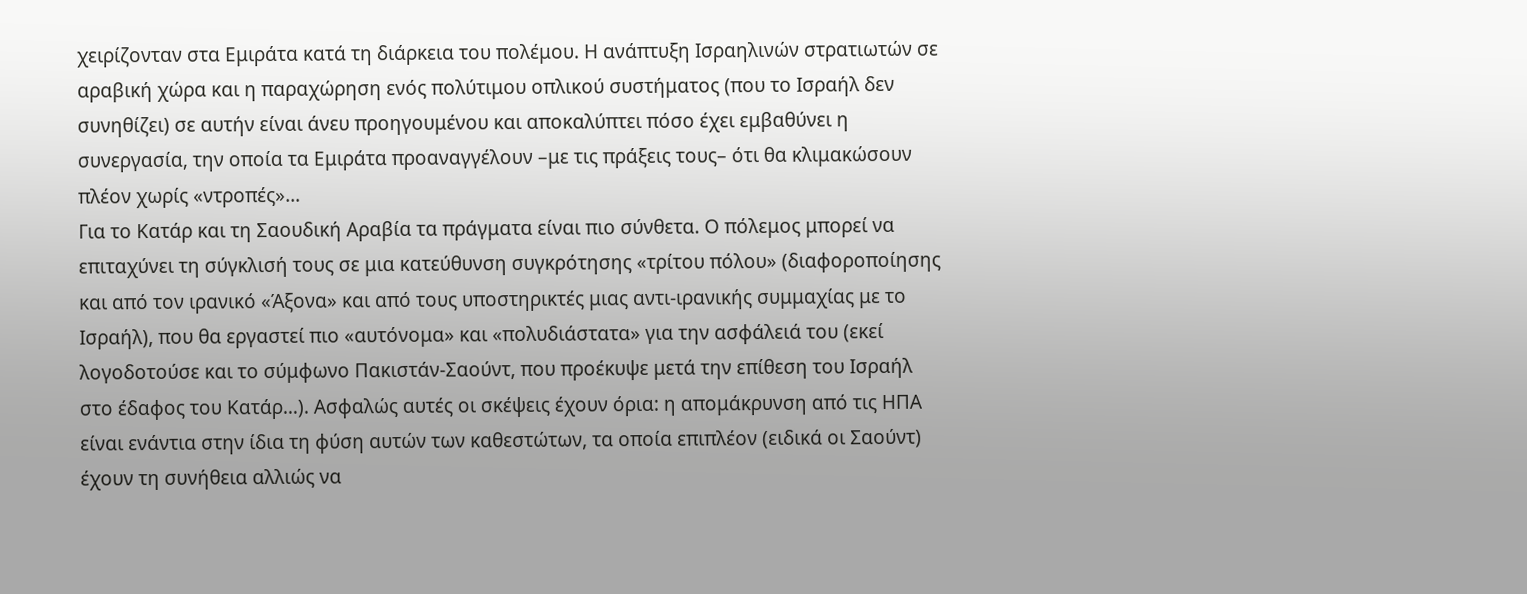χειρίζονταν στα Εμιράτα κατά τη διάρκεια του πολέμου. Η ανάπτυξη Ισραηλινών στρατιωτών σε αραβική χώρα και η παραχώρηση ενός πολύτιμου οπλικού συστήματος (που το Ισραήλ δεν συνηθίζει) σε αυτήν είναι άνευ προηγουμένου και αποκαλύπτει πόσο έχει εμβαθύνει η συνεργασία, την οποία τα Εμιράτα προαναγγέλουν –με τις πράξεις τους– ότι θα κλιμακώσουν πλέον χωρίς «ντροπές»…
Για το Κατάρ και τη Σαουδική Αραβία τα πράγματα είναι πιο σύνθετα. Ο πόλεμος μπορεί να επιταχύνει τη σύγκλισή τους σε μια κατεύθυνση συγκρότησης «τρίτου πόλου» (διαφοροποίησης και από τον ιρανικό «Άξονα» και από τους υποστηρικτές μιας αντι-ιρανικής συμμαχίας με το Ισραήλ), που θα εργαστεί πιο «αυτόνομα» και «πολυδιάστατα» για την ασφάλειά του (εκεί λογοδοτούσε και το σύμφωνο Πακιστάν-Σαούντ, που προέκυψε μετά την επίθεση του Ισραήλ στο έδαφος του Κατάρ…). Ασφαλώς αυτές οι σκέψεις έχουν όρια: η απομάκρυνση από τις ΗΠΑ είναι ενάντια στην ίδια τη φύση αυτών των καθεστώτων, τα οποία επιπλέον (ειδικά οι Σαούντ) έχουν τη συνήθεια αλλιώς να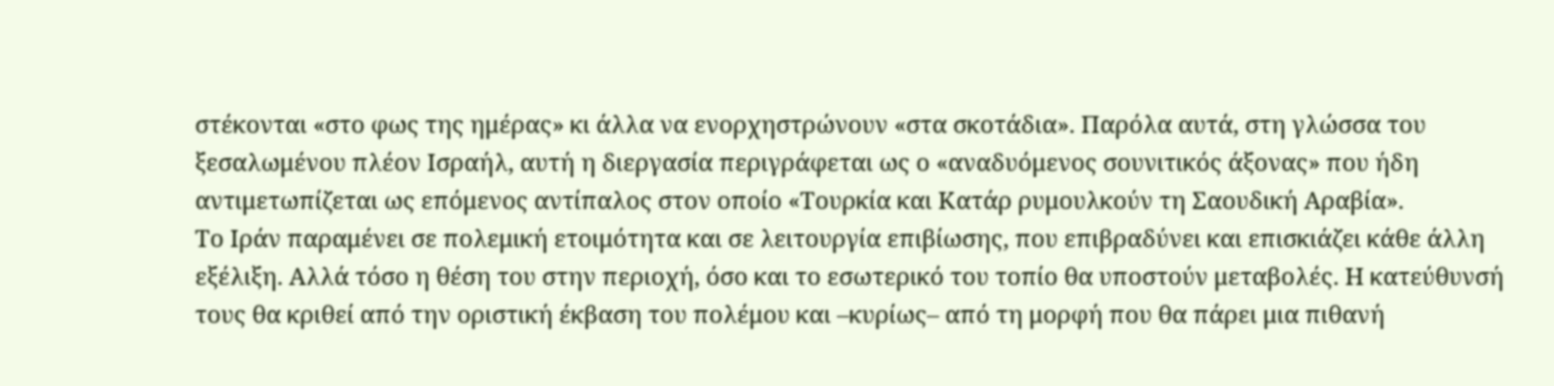στέκονται «στο φως της ημέρας» κι άλλα να ενορχηστρώνουν «στα σκοτάδια». Παρόλα αυτά, στη γλώσσα του ξεσαλωμένου πλέον Ισραήλ, αυτή η διεργασία περιγράφεται ως ο «αναδυόμενος σουνιτικός άξονας» που ήδη αντιμετωπίζεται ως επόμενος αντίπαλος στον οποίο «Τουρκία και Κατάρ ρυμουλκούν τη Σαουδική Αραβία».
Το Ιράν παραμένει σε πολεμική ετοιμότητα και σε λειτουργία επιβίωσης, που επιβραδύνει και επισκιάζει κάθε άλλη εξέλιξη. Αλλά τόσο η θέση του στην περιοχή, όσο και το εσωτερικό του τοπίο θα υποστούν μεταβολές. Η κατεύθυνσή τους θα κριθεί από την οριστική έκβαση του πολέμου και –κυρίως– από τη μορφή που θα πάρει μια πιθανή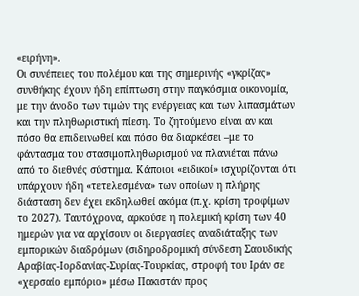«ειρήνη».
Οι συνέπειες του πολέμου και της σημερινής «γκρίζας» συνθήκης έχουν ήδη επίπτωση στην παγκόσμια οικονομία, με την άνοδο των τιμών της ενέργειας και των λιπασμάτων και την πληθωριστική πίεση. Το ζητούμενο είναι αν και πόσο θα επιδεινωθεί και πόσο θα διαρκέσει –με το φάντασμα του στασιμοπληθωρισμού να πλανιέται πάνω από το διεθνές σύστημα. Κάποιοι «ειδικοί» ισχυρίζονται ότι υπάρχουν ήδη «τετελεσμένα» των οποίων η πλήρης διάσταση δεν έχει εκδηλωθεί ακόμα (π.χ. κρίση τροφίμων το 2027). Ταυτόχρονα, αρκούσε η πολεμική κρίση των 40 ημερών για να αρχίσουν οι διεργασίες αναδιάταξης των εμπορικών διαδρόμων (σιδηροδρομική σύνδεση Σαουδικής Αραβίας-Ιορδανίας-Συρίας-Τουρκίας, στροφή του Ιράν σε «χερσαίο εμπόριο» μέσω Πακιστάν προς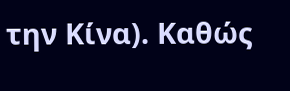την Κίνα). Καθώς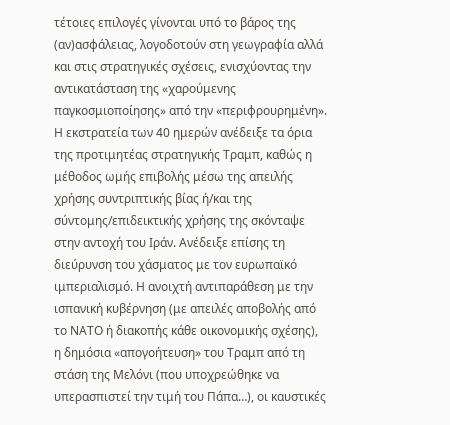τέτοιες επιλογές γίνονται υπό το βάρος της (αν)ασφάλειας, λογοδοτούν στη γεωγραφία αλλά και στις στρατηγικές σχέσεις, ενισχύοντας την αντικατάσταση της «χαρούμενης παγκοσμιοποίησης» από την «περιφρουρημένη».
Η εκστρατεία των 40 ημερών ανέδειξε τα όρια της προτιμητέας στρατηγικής Τραμπ, καθώς η μέθοδος ωμής επιβολής μέσω της απειλής χρήσης συντριπτικής βίας ή/και της σύντομης/επιδεικτικής χρήσης της σκόνταψε στην αντοχή του Ιράν. Ανέδειξε επίσης τη διεύρυνση του χάσματος με τον ευρωπαϊκό ιμπεριαλισμό. Η ανοιχτή αντιπαράθεση με την ισπανική κυβέρνηση (με απειλές αποβολής από το ΝΑΤΟ ή διακοπής κάθε οικονομικής σχέσης), η δημόσια «απογοήτευση» του Τραμπ από τη στάση της Μελόνι (που υποχρεώθηκε να υπερασπιστεί την τιμή του Πάπα…), οι καυστικές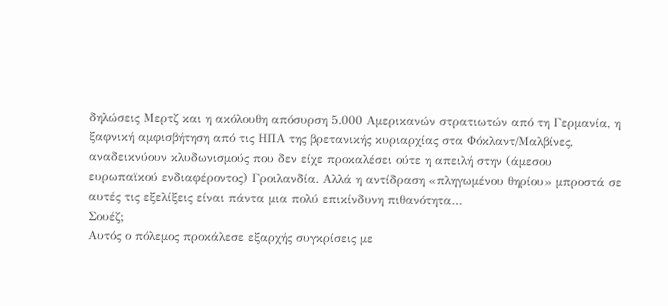δηλώσεις Μερτζ και η ακόλουθη απόσυρση 5.000 Αμερικανών στρατιωτών από τη Γερμανία, η ξαφνική αμφισβήτηση από τις ΗΠΑ της βρετανικής κυριαρχίας στα Φόκλαντ/Μαλβίνες, αναδεικνύουν κλυδωνισμούς που δεν είχε προκαλέσει ούτε η απειλή στην (άμεσου ευρωπαϊκού ενδιαφέροντος) Γροιλανδία. Αλλά η αντίδραση «πληγωμένου θηρίου» μπροστά σε αυτές τις εξελίξεις είναι πάντα μια πολύ επικίνδυνη πιθανότητα…
Σουέζ;
Αυτός ο πόλεμος προκάλεσε εξαρχής συγκρίσεις με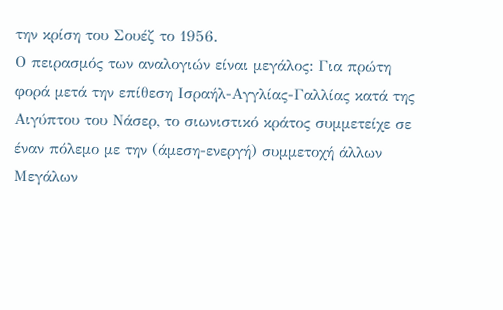την κρίση του Σουέζ το 1956.
Ο πειρασμός των αναλογιών είναι μεγάλος: Για πρώτη φορά μετά την επίθεση Ισραήλ-Αγγλίας-Γαλλίας κατά της Αιγύπτου του Νάσερ, το σιωνιστικό κράτος συμμετείχε σε έναν πόλεμο με την (άμεση-ενεργή) συμμετοχή άλλων Μεγάλων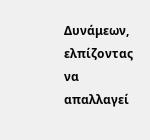Δυνάμεων, ελπίζοντας να απαλλαγεί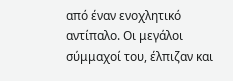από έναν ενοχλητικό αντίπαλο. Οι μεγάλοι σύμμαχοί του, έλπιζαν και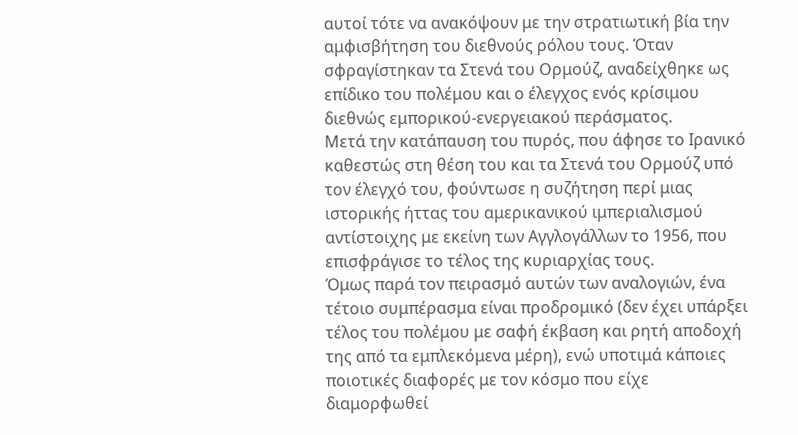αυτοί τότε να ανακόψουν με την στρατιωτική βία την αμφισβήτηση του διεθνούς ρόλου τους. Όταν σφραγίστηκαν τα Στενά του Ορμούζ, αναδείχθηκε ως επίδικο του πολέμου και ο έλεγχος ενός κρίσιμου διεθνώς εμπορικού-ενεργειακού περάσματος.
Μετά την κατάπαυση του πυρός, που άφησε το Ιρανικό καθεστώς στη θέση του και τα Στενά του Ορμούζ υπό τον έλεγχό του, φούντωσε η συζήτηση περί μιας ιστορικής ήττας του αμερικανικού ιμπεριαλισμού αντίστοιχης με εκείνη των Αγγλογάλλων το 1956, που επισφράγισε το τέλος της κυριαρχίας τους.
Όμως παρά τον πειρασμό αυτών των αναλογιών, ένα τέτοιο συμπέρασμα είναι προδρομικό (δεν έχει υπάρξει τέλος του πολέμου με σαφή έκβαση και ρητή αποδοχή της από τα εμπλεκόμενα μέρη), ενώ υποτιμά κάποιες ποιοτικές διαφορές με τον κόσμο που είχε διαμορφωθεί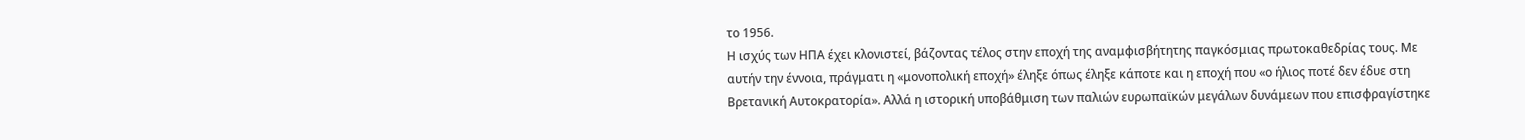το 1956.
Η ισχύς των ΗΠΑ έχει κλονιστεί, βάζοντας τέλος στην εποχή της αναμφισβήτητης παγκόσμιας πρωτοκαθεδρίας τους. Με αυτήν την έννοια, πράγματι η «μονοπολική εποχή» έληξε όπως έληξε κάποτε και η εποχή που «ο ήλιος ποτέ δεν έδυε στη Βρετανική Αυτοκρατορία». Αλλά η ιστορική υποβάθμιση των παλιών ευρωπαϊκών μεγάλων δυνάμεων που επισφραγίστηκε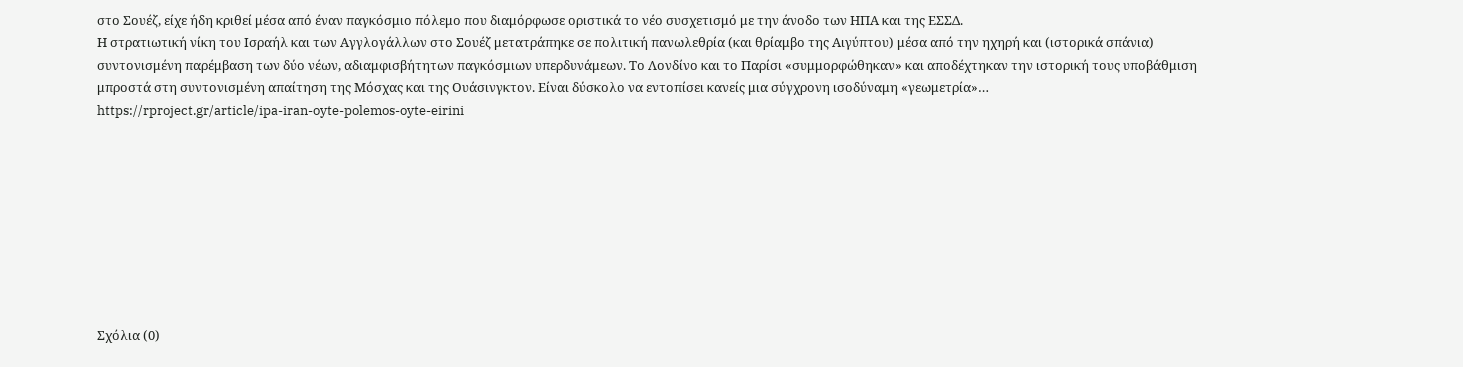στο Σουέζ, είχε ήδη κριθεί μέσα από έναν παγκόσμιο πόλεμο που διαμόρφωσε οριστικά το νέο συσχετισμό με την άνοδο των ΗΠΑ και της ΕΣΣΔ.
Η στρατιωτική νίκη του Ισραήλ και των Αγγλογάλλων στο Σουέζ μετατράπηκε σε πολιτική πανωλεθρία (και θρίαμβο της Αιγύπτου) μέσα από την ηχηρή και (ιστορικά σπάνια) συντονισμένη παρέμβαση των δύο νέων, αδιαμφισβήτητων παγκόσμιων υπερδυνάμεων. Το Λονδίνο και το Παρίσι «συμμορφώθηκαν» και αποδέχτηκαν την ιστορική τους υποβάθμιση μπροστά στη συντονισμένη απαίτηση της Μόσχας και της Ουάσινγκτον. Είναι δύσκολο να εντοπίσει κανείς μια σύγχρονη ισοδύναμη «γεωμετρία»…
https://rproject.gr/article/ipa-iran-oyte-polemos-oyte-eirini









Σχόλια (0)